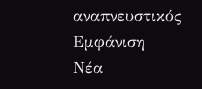αναπνευστικός
Εμφάνιση
Νέα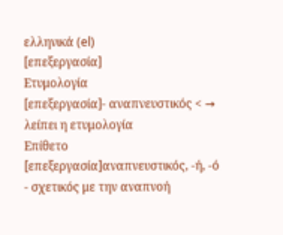ελληνικά (el)
[επεξεργασία]
Ετυμολογία
[επεξεργασία]- αναπνευστικός < → λείπει η ετυμολογία
Επίθετο
[επεξεργασία]αναπνευστικός, -ή, -ό
- σχετικός με την αναπνοή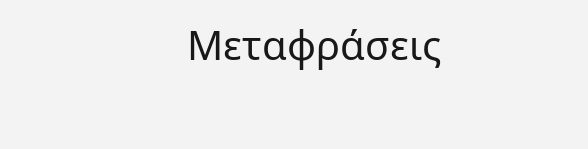Μεταφράσεις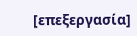[επεξεργασία]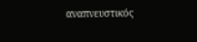αναπνευστικός